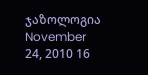ჯაზოლოგია
November 24, 2010 16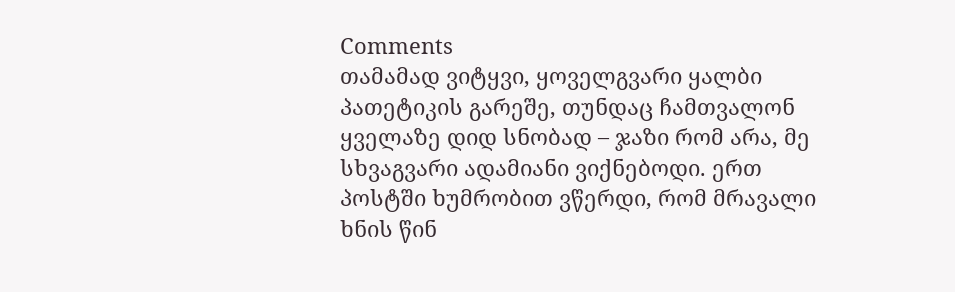Comments
თამამად ვიტყვი, ყოველგვარი ყალბი პათეტიკის გარეშე, თუნდაც ჩამთვალონ ყველაზე დიდ სნობად – ჯაზი რომ არა, მე სხვაგვარი ადამიანი ვიქნებოდი. ერთ პოსტში ხუმრობით ვწერდი, რომ მრავალი ხნის წინ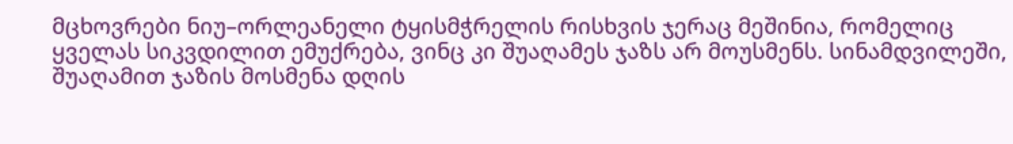მცხოვრები ნიუ–ორლეანელი ტყისმჭრელის რისხვის ჯერაც მეშინია, რომელიც ყველას სიკვდილით ემუქრება, ვინც კი შუაღამეს ჯაზს არ მოუსმენს. სინამდვილეში, შუაღამით ჯაზის მოსმენა დღის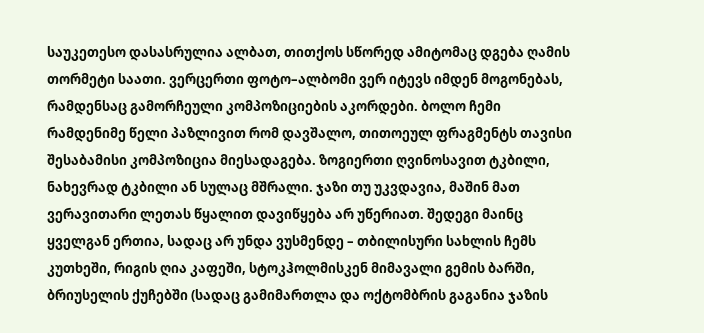საუკეთესო დასასრულია ალბათ, თითქოს სწორედ ამიტომაც დგება ღამის თორმეტი საათი. ვერცერთი ფოტო–ალბომი ვერ იტევს იმდენ მოგონებას, რამდენსაც გამორჩეული კომპოზიციების აკორდები. ბოლო ჩემი რამდენიმე წელი პაზლივით რომ დავშალო, თითოეულ ფრაგმენტს თავისი შესაბამისი კომპოზიცია მიესადაგება. ზოგიერთი ღვინოსავით ტკბილი, ნახევრად ტკბილი ან სულაც მშრალი. ჯაზი თუ უკვდავია, მაშინ მათ ვერავითარი ლეთას წყალით დავიწყება არ უწერიათ. შედეგი მაინც ყველგან ერთია, სადაც არ უნდა ვუსმენდე – თბილისური სახლის ჩემს კუთხეში, რიგის ღია კაფეში, სტოკჰოლმისკენ მიმავალი გემის ბარში, ბრიუსელის ქუჩებში (სადაც გამიმართლა და ოქტომბრის გაგანია ჯაზის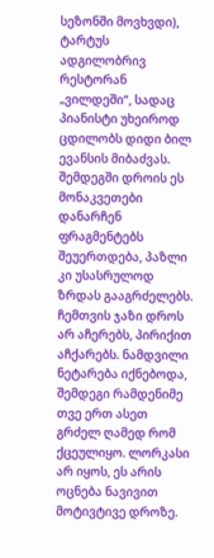სეზონში მოვხვდი), ტარტუს ადგილობრივ რესტორან „ვილდეში“, სადაც პიანისტი უხეიროდ ცდილობს დიდი ბილ ევანსის მიბაძვას. შემდეგში დროის ეს მონაკვეთები დანარჩენ ფრაგმენტებს შეუერთდება, პაზლი კი უსასრულოდ ზრდას გააგრძელებს. ჩემთვის ჯაზი დროს არ აჩერებს, პირიქით აჩქარებს. ნამდვილი ნეტარება იქნებოდა, შემდეგი რამდენიმე თვე ერთ ასეთ გრძელ ღამედ რომ ქცეულიყო. ლორკასი არ იყოს, ეს არის ოცნება ნავივით მოტივტივე დროზე.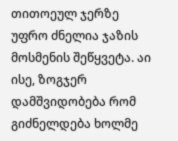თითოეულ ჯერზე უფრო ძნელია ჯაზის მოსმენის შეწყვეტა. აი ისე, ზოგჯერ დამშვიდობება რომ გიძნელდება ხოლმე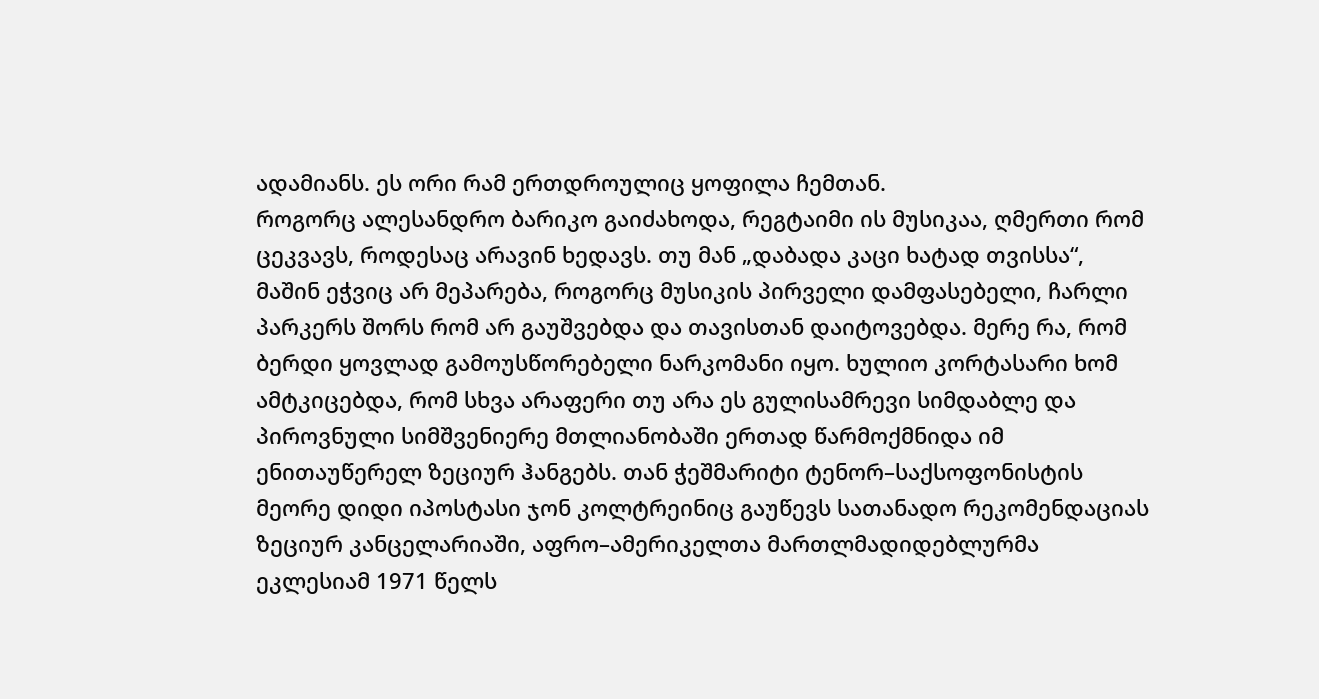ადამიანს. ეს ორი რამ ერთდროულიც ყოფილა ჩემთან.
როგორც ალესანდრო ბარიკო გაიძახოდა, რეგტაიმი ის მუსიკაა, ღმერთი რომ ცეკვავს, როდესაც არავინ ხედავს. თუ მან „დაბადა კაცი ხატად თვისსა“, მაშინ ეჭვიც არ მეპარება, როგორც მუსიკის პირველი დამფასებელი, ჩარლი პარკერს შორს რომ არ გაუშვებდა და თავისთან დაიტოვებდა. მერე რა, რომ ბერდი ყოვლად გამოუსწორებელი ნარკომანი იყო. ხულიო კორტასარი ხომ ამტკიცებდა, რომ სხვა არაფერი თუ არა ეს გულისამრევი სიმდაბლე და პიროვნული სიმშვენიერე მთლიანობაში ერთად წარმოქმნიდა იმ ენითაუწერელ ზეციურ ჰანგებს. თან ჭეშმარიტი ტენორ–საქსოფონისტის მეორე დიდი იპოსტასი ჯონ კოლტრეინიც გაუწევს სათანადო რეკომენდაციას ზეციურ კანცელარიაში, აფრო–ამერიკელთა მართლმადიდებლურმა ეკლესიამ 1971 წელს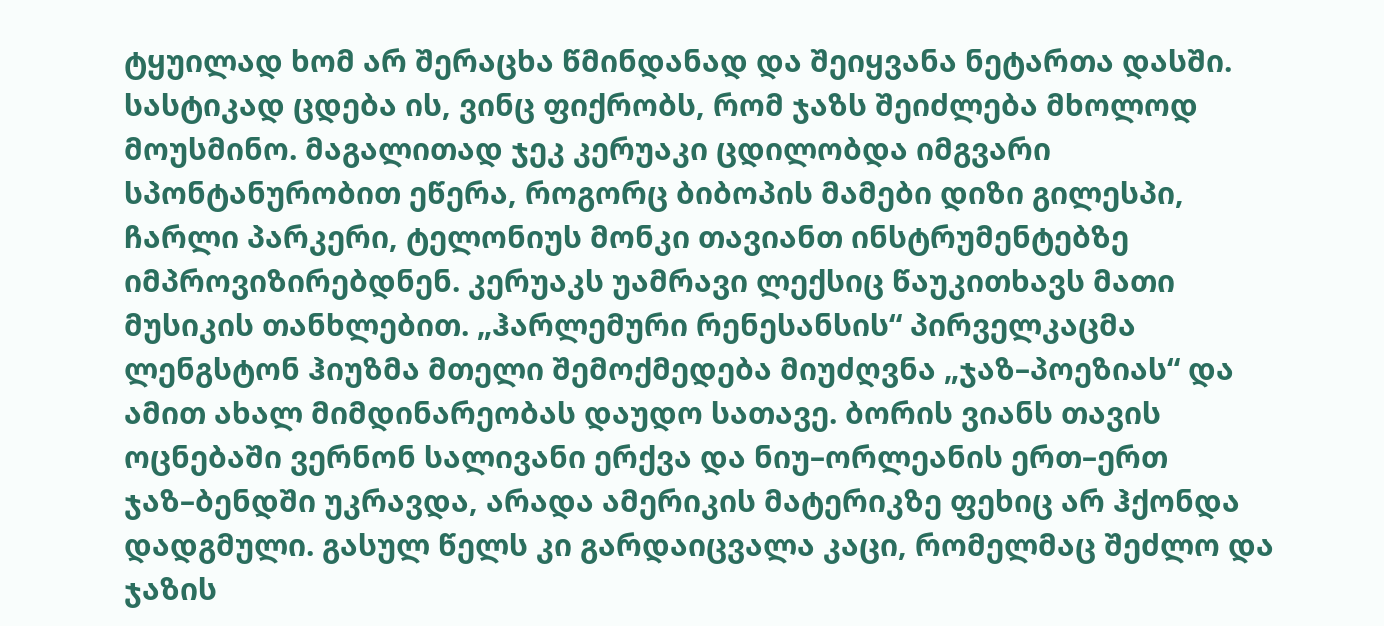ტყუილად ხომ არ შერაცხა წმინდანად და შეიყვანა ნეტართა დასში.
სასტიკად ცდება ის, ვინც ფიქრობს, რომ ჯაზს შეიძლება მხოლოდ მოუსმინო. მაგალითად ჯეკ კერუაკი ცდილობდა იმგვარი სპონტანურობით ეწერა, როგორც ბიბოპის მამები დიზი გილესპი, ჩარლი პარკერი, ტელონიუს მონკი თავიანთ ინსტრუმენტებზე იმპროვიზირებდნენ. კერუაკს უამრავი ლექსიც წაუკითხავს მათი მუსიკის თანხლებით. „ჰარლემური რენესანსის“ პირველკაცმა ლენგსტონ ჰიუზმა მთელი შემოქმედება მიუძღვნა „ჯაზ–პოეზიას“ და ამით ახალ მიმდინარეობას დაუდო სათავე. ბორის ვიანს თავის ოცნებაში ვერნონ სალივანი ერქვა და ნიუ–ორლეანის ერთ–ერთ ჯაზ–ბენდში უკრავდა, არადა ამერიკის მატერიკზე ფეხიც არ ჰქონდა დადგმული. გასულ წელს კი გარდაიცვალა კაცი, რომელმაც შეძლო და ჯაზის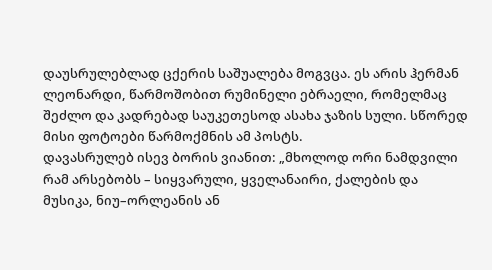დაუსრულებლად ცქერის საშუალება მოგვცა. ეს არის ჰერმან ლეონარდი, წარმოშობით რუმინელი ებრაელი, რომელმაც შეძლო და კადრებად საუკეთესოდ ასახა ჯაზის სული. სწორედ მისი ფოტოები წარმოქმნის ამ პოსტს.
დავასრულებ ისევ ბორის ვიანით: „მხოლოდ ორი ნამდვილი რამ არსებობს – სიყვარული, ყველანაირი, ქალების და მუსიკა, ნიუ–ორლეანის ან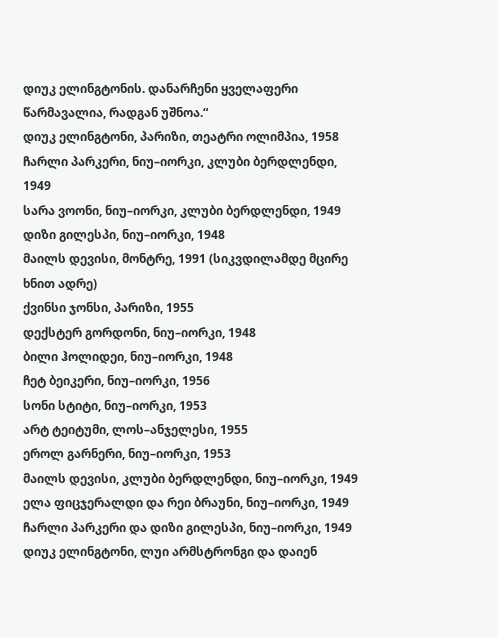დიუკ ელინგტონის. დანარჩენი ყველაფერი წარმავალია, რადგან უშნოა.“
დიუკ ელინგტონი, პარიზი, თეატრი ოლიმპია, 1958
ჩარლი პარკერი, ნიუ–იორკი, კლუბი ბერდლენდი, 1949
სარა ვოონი, ნიუ–იორკი, კლუბი ბერდლენდი, 1949
დიზი გილესპი, ნიუ–იორკი, 1948
მაილს დევისი, მონტრე, 1991 (სიკვდილამდე მცირე ხნით ადრე)
ქვინსი ჯონსი, პარიზი, 1955
დექსტერ გორდონი, ნიუ–იორკი, 1948
ბილი ჰოლიდეი, ნიუ–იორკი, 1948
ჩეტ ბეიკერი, ნიუ–იორკი, 1956
სონი სტიტი, ნიუ–იორკი, 1953
არტ ტეიტუმი, ლოს–ანჯელესი, 1955
ეროლ გარნერი, ნიუ–იორკი, 1953
მაილს დევისი, კლუბი ბერდლენდი, ნიუ–იორკი, 1949
ელა ფიცჯერალდი და რეი ბრაუნი, ნიუ–იორკი, 1949
ჩარლი პარკერი და დიზი გილესპი, ნიუ–იორკი, 1949
დიუკ ელინგტონი, ლუი არმსტრონგი და დაიენ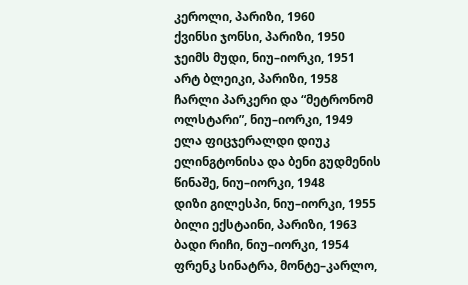კეროლი, პარიზი, 1960
ქვინსი ჯონსი, პარიზი, 1950
ჯეიმს მუდი, ნიუ–იორკი, 1951
არტ ბლეიკი, პარიზი, 1958
ჩარლი პარკერი და “მეტრონომ ოლსტარი”, ნიუ–იორკი, 1949
ელა ფიცჯერალდი დიუკ ელინგტონისა და ბენი გუდმენის წინაშე, ნიუ–იორკი, 1948
დიზი გილესპი, ნიუ–იორკი, 1955
ბილი ექსტაინი, პარიზი, 1963
ბადი რიჩი, ნიუ–იორკი, 1954
ფრენკ სინატრა, მონტე–კარლო,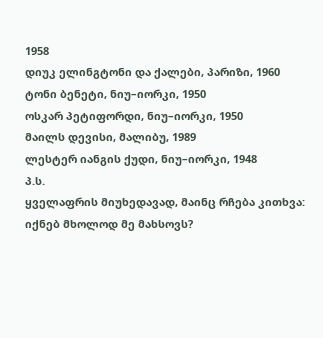1958
დიუკ ელინგტონი და ქალები, პარიზი, 1960
ტონი ბენეტი, ნიუ–იორკი, 1950
ოსკარ პეტიფორდი, ნიუ–იორკი, 1950
მაილს დევისი, მალიბუ, 1989
ლესტერ იანგის ქუდი, ნიუ–იორკი, 1948
პ.ს.
ყველაფრის მიუხედავად, მაინც რჩება კითხვა: იქნებ მხოლოდ მე მახსოვს?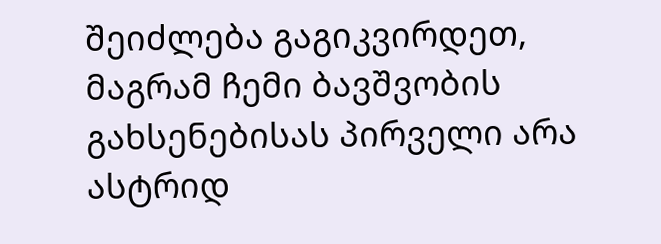შეიძლება გაგიკვირდეთ, მაგრამ ჩემი ბავშვობის გახსენებისას პირველი არა ასტრიდ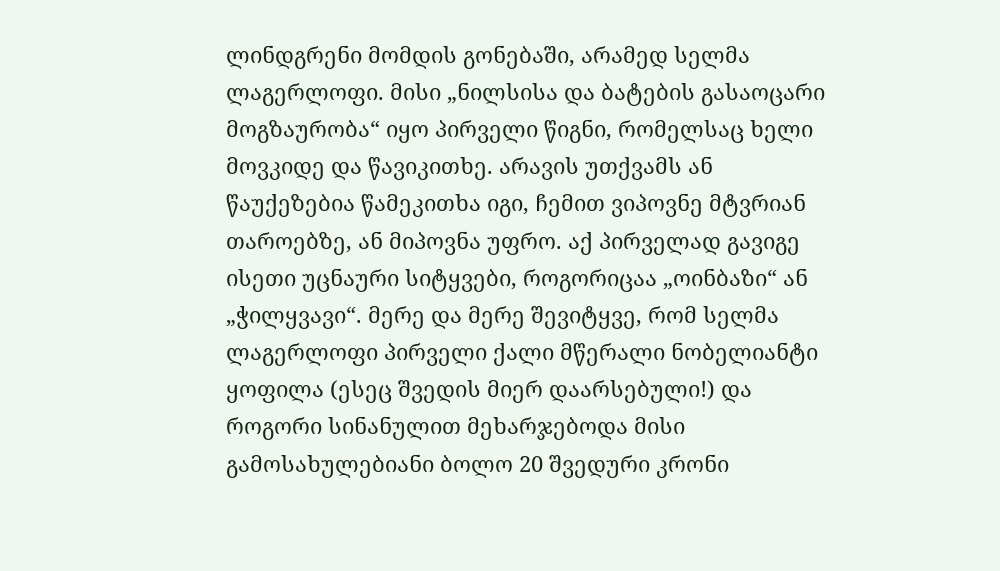ლინდგრენი მომდის გონებაში, არამედ სელმა ლაგერლოფი. მისი „ნილსისა და ბატების გასაოცარი მოგზაურობა“ იყო პირველი წიგნი, რომელსაც ხელი მოვკიდე და წავიკითხე. არავის უთქვამს ან წაუქეზებია წამეკითხა იგი, ჩემით ვიპოვნე მტვრიან თაროებზე, ან მიპოვნა უფრო. აქ პირველად გავიგე ისეთი უცნაური სიტყვები, როგორიცაა „ოინბაზი“ ან „ჭილყვავი“. მერე და მერე შევიტყვე, რომ სელმა ლაგერლოფი პირველი ქალი მწერალი ნობელიანტი ყოფილა (ესეც შვედის მიერ დაარსებული!) და როგორი სინანულით მეხარჯებოდა მისი გამოსახულებიანი ბოლო 20 შვედური კრონი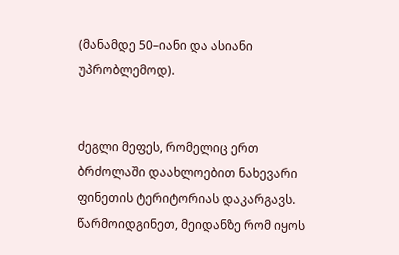(მანამდე 50–იანი და ასიანი უპრობლემოდ).


ძეგლი მეფეს, რომელიც ერთ ბრძოლაში დაახლოებით ნახევარი ფინეთის ტერიტორიას დაკარგავს. წარმოიდგინეთ, მეიდანზე რომ იყოს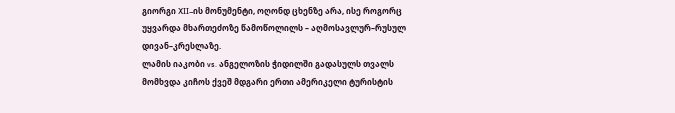გიორგი XII–ის მონუმენტი, ოღონდ ცხენზე არა, ისე როგორც უყვარდა მხართეძოზე წამოწოლილს – აღმოსავლურ–რუსულ დივან–კრესლაზე.
ლამის იაკობი vs. ანგელოზის ჭიდილში გადასულს თვალს მომხვდა კიჩოს ქვეშ მდგარი ერთი ამერიკელი ტურისტის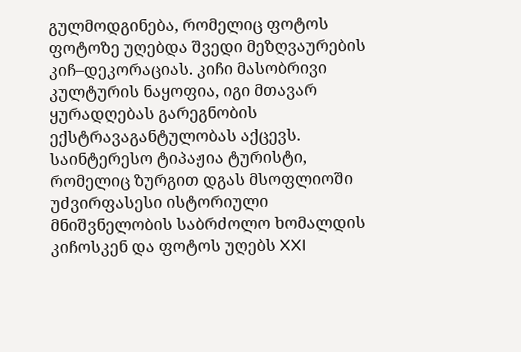გულმოდგინება, რომელიც ფოტოს ფოტოზე უღებდა შვედი მეზღვაურების კიჩ–დეკორაციას. კიჩი მასობრივი კულტურის ნაყოფია, იგი მთავარ ყურადღებას გარეგნობის ექსტრავაგანტულობას აქცევს. საინტერესო ტიპაჟია ტურისტი, რომელიც ზურგით დგას მსოფლიოში უძვირფასესი ისტორიული მნიშვნელობის საბრძოლო ხომალდის კიჩოსკენ და ფოტოს უღებს XXI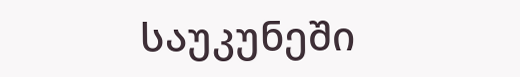საუკუნეში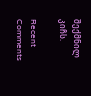შექმნილ კიჩს.

Recent Comments